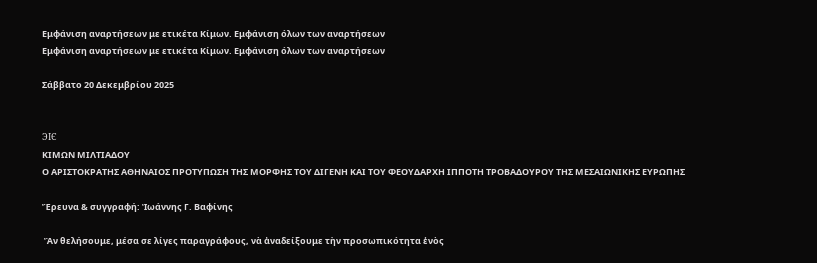Εμφάνιση αναρτήσεων με ετικέτα Κίμων. Εμφάνιση όλων των αναρτήσεων
Εμφάνιση αναρτήσεων με ετικέτα Κίμων. Εμφάνιση όλων των αναρτήσεων

Σάββατο 20 Δεκεμβρίου 2025


ЭIЄ
ΚΙΜΩΝ ΜΙΛΤΙΑΔΟΥ
Ο ΑΡΙΣΤΟΚΡΑΤΗΣ ΑΘΗΝΑΙΟΣ ΠΡΟΤΥΠΩΣΗ ΤΗΣ ΜΟΡΦΗΣ ΤΟΥ ΔΙΓΕΝΗ ΚΑΙ ΤΟΥ ΦΕΟΥΔΑΡΧΗ ΙΠΠΟΤΗ ΤΡΟΒΑΔΟΥΡΟΥ ΤΗΣ ΜΕΣΑΙΩΝΙΚΗΣ ΕΥΡΩΠΗΣ

Ἔρευνα & συγγραφή: Ἰωάννης Γ. Βαφίνης

 Ἂν θελήσουμε, μέσα σε λίγες παραγράφους, νὰ ἀναδείξουμε τὴν προσωπικότητα ἑνὸς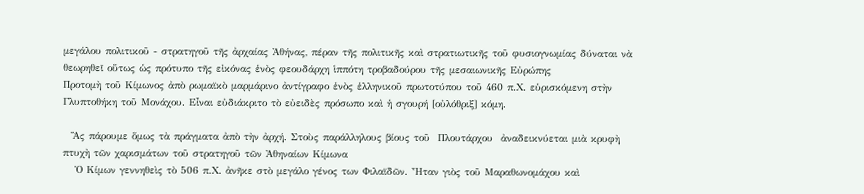μεγάλου πολιτικοῦ - στρατηγοῦ τῆς ἀρχαίας Ἀθήνας, πέραν τῆς πολιτικῆς καὶ στρατιωτικῆς τοῦ φυσιογνωμίας δύναται νὰ θεωρηθεῖ οὕτως ὡς πρότυπο τῆς εἰκόνας ἑνὸς φεουδάρχη ἱππότη τροβαδούρου τῆς μεσαιωνικῆς Εὐρώπης
Προτομὴ τοῦ Κίμωνος ἀπὸ ρωμαϊκὸ μαρμάρινο ἀντίγραφο ἑνὸς ἑλληνικοῦ πρωτοτύπου τοῦ 460 π.Χ. εὑρισκόμενη στὴν Γλυπτοθήκη τοῦ Μονάχου. Εἶναι εὐδιάκριτο τὸ εὐειδὲς πρόσωπο καὶ ἡ σγουρή [οὐλόθριξ] κόμη.

  Ἂς πάρουμε ὅμως τὰ πράγματα ἀπὸ τὴν ἀρχή. Στοὺς παράλληλους βίους τοῦ  Πλουτάρχου  ἀναδεικνύεται μιὰ κρυφὴ πτυχὴ τῶν χαρισμάτων τοῦ στρατηγοῦ τῶν Ἀθηναίων Κίμωνα
   Ὁ Κίμων γεννηθεὶς τὸ 506 π.Χ. ἀνῆκε στὸ μεγάλο γένος των Φιλαϊδῶν. Ἦταν γιὸς τοῦ Μαραθωνομάχου καὶ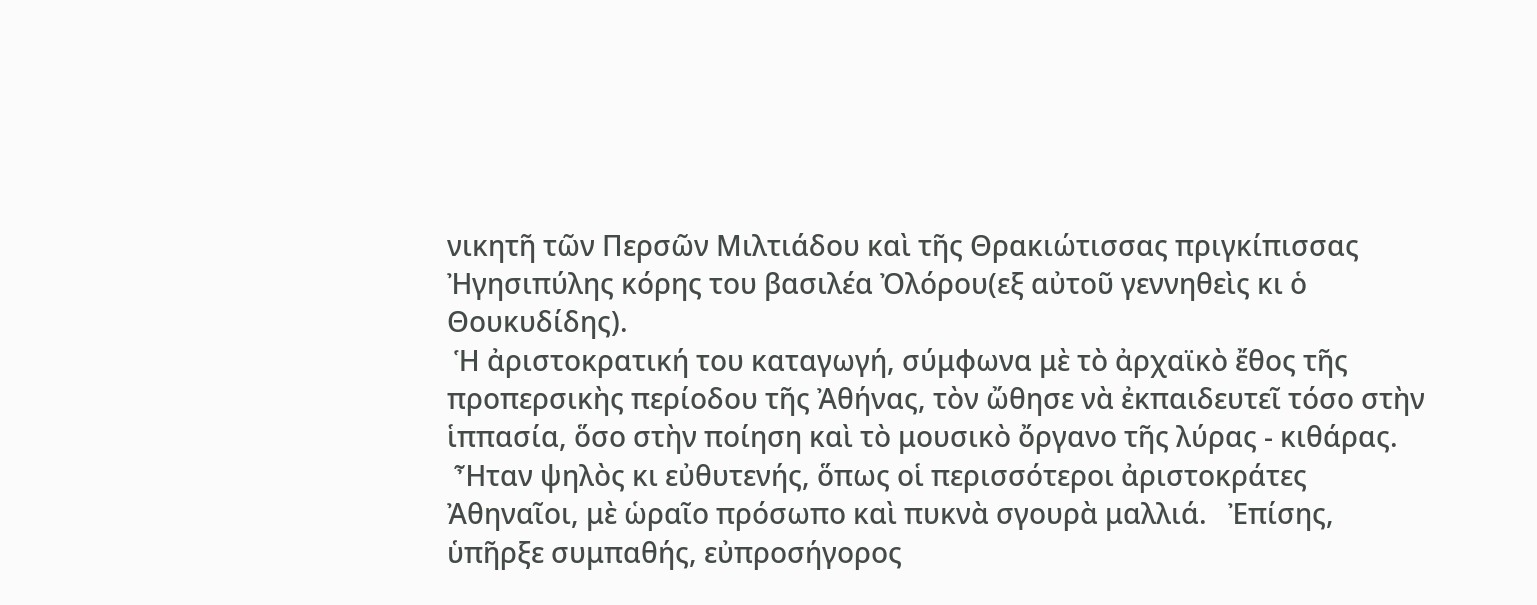νικητῆ τῶν Περσῶν Μιλτιάδου καὶ τῆς Θρακιώτισσας πριγκίπισσας Ἠγησιπύλης κόρης του βασιλέα Ὀλόρου(εξ αὐτοῦ γεννηθεὶς κι ὁ Θουκυδίδης).
 Ἡ ἀριστοκρατική του καταγωγή, σύμφωνα μὲ τὸ ἀρχαϊκὸ ἔθος τῆς προπερσικὴς περίοδου τῆς Ἀθήνας, τὸν ὤθησε νὰ ἐκπαιδευτεῖ τόσο στὴν ἱππασία, ὅσο στὴν ποίηση καὶ τὸ μουσικὸ ὄργανο τῆς λύρας - κιθάρας.
 Ἦταν ψηλὸς κι εὐθυτενής, ὅπως οἱ περισσότεροι ἀριστοκράτες Ἀθηναῖοι, μὲ ὡραῖο πρόσωπο καὶ πυκνὰ σγουρὰ μαλλιά.   Ἐπίσης, ὑπῆρξε συμπαθής, εὐπροσήγορος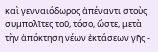καὶ γενναιόδωρος ἀπέναντι στοὺς συμπολῖτες τοῦ, τόσο, ὥστε, μετὰ τὴν ἀπόκτηση νέων ἐκτάσεων γῆς -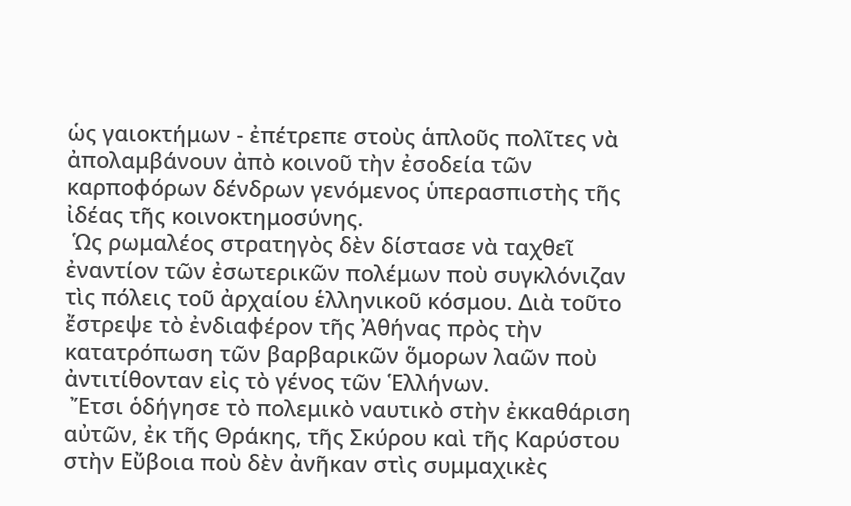ὡς γαιοκτήμων - ἐπέτρεπε στοὺς ἁπλοῦς πολῖτες νὰ ἀπολαμβάνουν ἀπὸ κοινοῦ τὴν ἐσοδεία τῶν καρποφόρων δένδρων γενόμενος ὑπερασπιστὴς τῆς ἰδέας τῆς κοινοκτημοσύνης.
 Ὡς ρωμαλέος στρατηγὸς δὲν δίστασε νὰ ταχθεῖ ἐναντίον τῶν ἐσωτερικῶν πολέμων ποὺ συγκλόνιζαν τὶς πόλεις τοῦ ἀρχαίου ἑλληνικοῦ κόσμου. Διὰ τοῦτο ἔστρεψε τὸ ἐνδιαφέρον τῆς Ἀθήνας πρὸς τὴν κατατρόπωση τῶν βαρβαρικῶν ὅμορων λαῶν ποὺ ἀντιτίθονταν εἰς τὸ γένος τῶν Ἑλλήνων.
 Ἔτσι ὁδήγησε τὸ πολεμικὸ ναυτικὸ στὴν ἐκκαθάριση αὐτῶν, ἐκ τῆς Θράκης, τῆς Σκύρου καὶ τῆς Καρύστου στὴν Εὔβοια ποὺ δὲν ἀνῆκαν στὶς συμμαχικὲς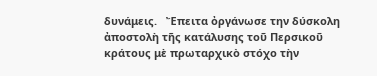δυνάμεις.   Ἔπειτα ὀργάνωσε την δύσκολη ἀποστολὴ τῆς κατάλυσης τοῦ Περσικοῦ κράτους μὲ πρωταρχικὸ στόχο τὴν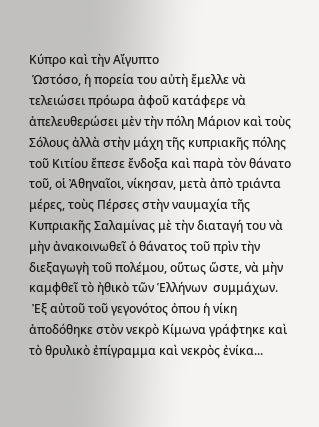Κύπρο καὶ τὴν Αἴγυπτο
 Ὡστόσο, ἡ πορεία του αὐτὴ ἔμελλε νὰ τελειώσει πρόωρα ἀφοῦ κατάφερε νὰ ἀπελευθερώσει μὲν τὴν πόλη Μάριον καὶ τοὺς Σόλους ἀλλὰ στὴν μάχη τῆς κυπριακῆς πόλης τοῦ Κιτίου ἔπεσε ἔνδοξα καὶ παρὰ τὸν θάνατο τοῦ, οἱ Ἀθηναῖοι, νίκησαν, μετὰ ἀπὸ τριάντα μέρες, τοὺς Πέρσες στὴν ναυμαχία τῆς Κυπριακῆς Σαλαμίνας μὲ τὴν διαταγή του νὰ μὴν ἀνακοινωθεῖ ὁ θάνατος τοῦ πρὶν τὴν διεξαγωγὴ τοῦ πολέμου, οὕτως ὥστε, νὰ μὴν καμφθεῖ τὸ ἠθικὸ τῶν Ἑλλήνων  συμμάχων.
 Ἐξ αὐτοῦ τοῦ γεγονότος ὀπου ἡ νίκη ἀποδόθηκε στὸν νεκρὸ Κίμωνα γράφτηκε καὶ τὸ θρυλικὸ ἐπίγραμμα καὶ νεκρὸς ἐνίκα...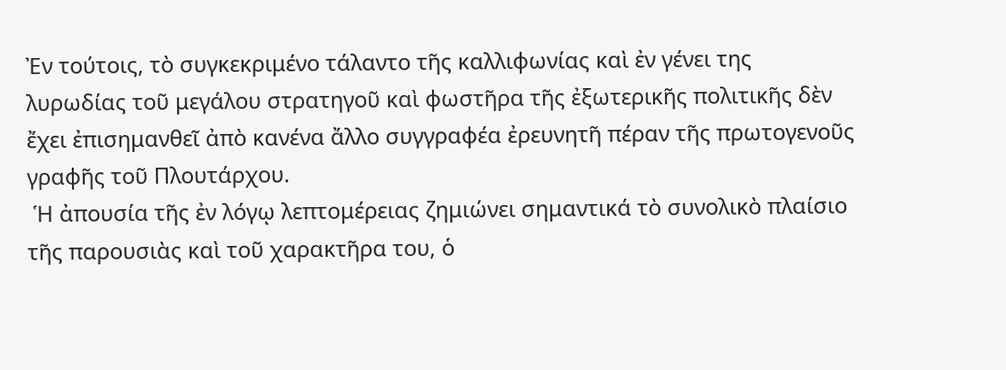Ἐν τούτοις, τὸ συγκεκριμένο τάλαντο τῆς καλλιφωνίας καὶ ἐν γένει της λυρωδίας τοῦ μεγάλου στρατηγοῦ καὶ φωστῆρα τῆς ἐξωτερικῆς πολιτικῆς δὲν ἔχει ἐπισημανθεῖ ἀπὸ κανένα ἄλλο συγγραφέα ἐρευνητῆ πέραν τῆς πρωτογενοῦς γραφῆς τοῦ Πλουτάρχου.
 Ἡ ἀπουσία τῆς ἐν λόγῳ λεπτομέρειας ζημιώνει σημαντικά τὸ συνολικὸ πλαίσιο τῆς παρουσιὰς καὶ τοῦ χαρακτῆρα του, ὁ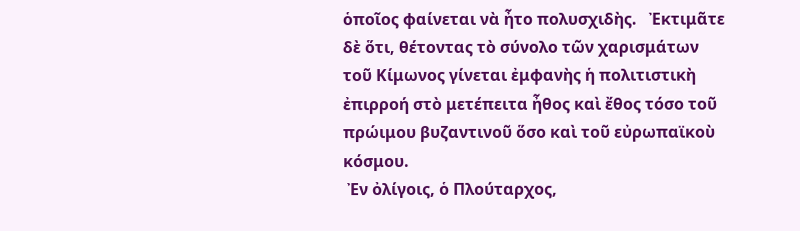ὁποῖος φαίνεται νὰ ἦτο πολυσχιδὴς.   Ἐκτιμᾶτε δὲ ὅτι, θέτοντας τὸ σύνολο τῶν χαρισμάτων τοῦ Κίμωνος γίνεται ἐμφανὴς ἡ πολιτιστικὴ ἐπιρροή στὸ μετέπειτα ἦθος καὶ ἔθος τόσο τοῦ πρώιμου βυζαντινοῦ ὅσο καὶ τοῦ εὐρωπαϊκοὺ κόσμου.
 Ἐν ὀλίγοις, ὁ Πλούταρχος,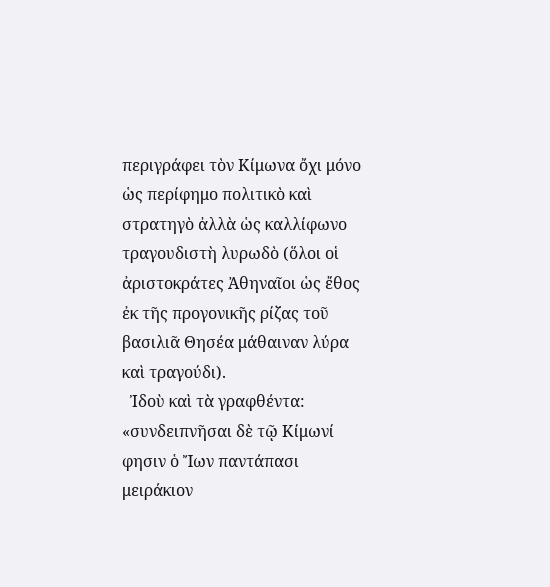περιγράφει τὸν Κίμωνα ὄχι μόνο ὡς περίφημο πολιτικὸ καὶ στρατηγὸ ἀλλὰ ὡς καλλίφωνο τραγουδιστὴ λυρωδὸ (ὅλοι οἱ ἀριστοκράτες Ἀθηναῖοι ὡς ἔθος ἐκ τῆς προγονικῆς ρίζας τοῦ βασιλιᾶ Θησέα μάθαιναν λύρα καὶ τραγούδι).
  Ἰδοὺ καὶ τὰ γραφθέντα: «συνδειπνῆσαι δὲ τῷ Κίμωνί φησιν ὁ Ἴων παντάπασι μειράκιον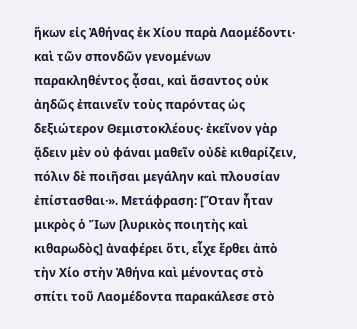ἥκων εἰς Ἀθήνας ἐκ Χίου παρὰ Λαομέδοντι· καὶ τῶν σπονδῶν γενομένων παρακληθέντος ᾆσαι, καὶ ἄσαντος οὐκ ἀηδῶς ἐπαινεῖν τοὺς παρόντας ὡς δεξιώτερον Θεμιστοκλέους· ἐκεῖνον γὰρ ᾄδειν μὲν οὐ φάναι μαθεῖν οὐδὲ κιθαρίζειν, πόλιν δὲ ποιῆσαι μεγάλην καὶ πλουσίαν ἐπίστασθαι·». Μετάφραση: [Ὅταν ἦταν μικρὸς ὁ Ἴων [λυρικὸς ποιητὴς καὶ κιθαρωδὸς] ἀναφέρει ὅτι, εἶχε ἔρθει ἀπὸ τὴν Χίο στὴν Ἀθήνα καὶ μένοντας στὸ σπίτι τοῦ Λαομέδοντα παρακάλεσε στὸ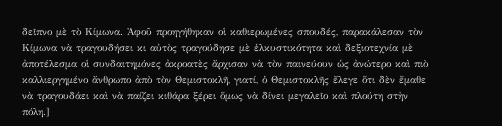δεῖπνο μὲ τὸ Κίμωνα. Ἀφοῦ προηγήθηκαν οἱ καθιερωμένες σπουδές, παρακάλεσαν τὸν Κίμωνα νὰ τραγουδήσει κι αὐτὸς τραγούδησε μὲ ἑλκυστικότητα καὶ δεξιοτεχνία μὲ ἀποτέλεσμα οἱ συνδαιτημόνες ἀκροατὲς ἄρχισαν νὰ τὸν παινεύουν ὡς ἀνώτερο καὶ πιὸ καλλιεργημένο ἄνθρωπο ἀπὸ τὸν Θεμιστοκλῆ, γιατί, ὁ Θεμιστοκλῆς ἔλεγε ὅτι δὲν ἔμαθε νὰ τραγουδάει καὶ νὰ παίζει κιθάρα ξέρει ὅμως νὰ δίνει μεγαλεῖο καὶ πλούτη στὴν πόλη.]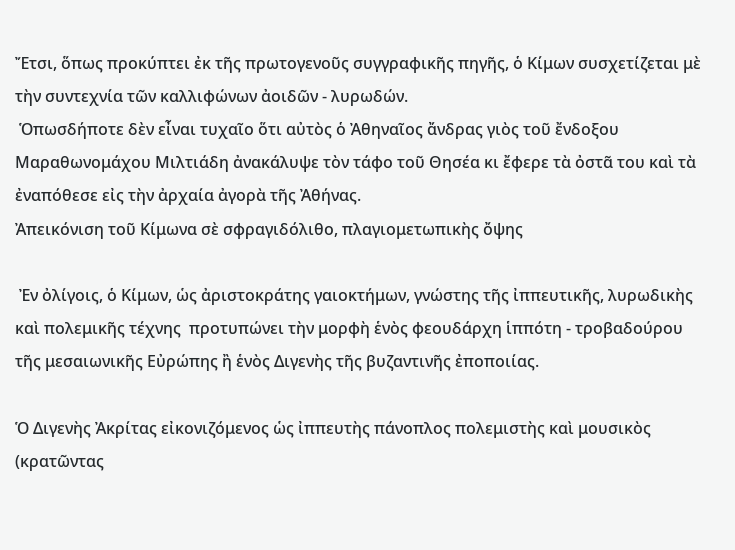Ἔτσι, ὅπως προκύπτει ἐκ τῆς πρωτογενοῦς συγγραφικῆς πηγῆς, ὁ Κίμων συσχετίζεται μὲ τὴν συντεχνία τῶν καλλιφώνων ἀοιδῶν - λυρωδών.
 Ὁπωσδήποτε δὲν εἶναι τυχαῖο ὅτι αὐτὸς ὁ Ἀθηναῖος ἄνδρας γιὸς τοῦ ἔνδοξου Μαραθωνομάχου Μιλτιάδη ἀνακάλυψε τὸν τάφο τοῦ Θησέα κι ἔφερε τὰ ὀστᾶ του καὶ τὰ ἐναπόθεσε εἰς τὴν ἀρχαία ἀγορὰ τῆς Ἀθήνας.
Ἀπεικόνιση τοῦ Κίμωνα σὲ σφραγιδόλιθο, πλαγιομετωπικὴς ὄψης

 Ἐν ὀλίγοις, ὁ Κίμων, ὡς ἀριστοκράτης γαιοκτήμων, γνώστης τῆς ἰππευτικῆς, λυρωδικὴς καὶ πολεμικῆς τέχνης  προτυπώνει τὴν μορφὴ ἑνὸς φεουδάρχη ἱππότη - τροβαδούρου τῆς μεσαιωνικῆς Εὐρώπης ἢ ἑνὸς Διγενὴς τῆς βυζαντινῆς ἐποποιίας.

Ὁ Διγενὴς Ἀκρίτας εἰκονιζόμενος ὡς ἰππευτὴς πάνοπλος πολεμιστὴς καὶ μουσικὸς (κρατῶντας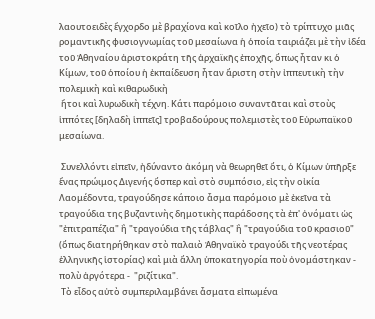λαουτοειδὲς ἔγχορδο μὲ βραχίονα καὶ κοῖλο ἠχεῖο) τὸ τρίπτυχο μιᾶς ρομαντικῆς φυσιογνωμίας τοῦ μεσαίωνα ἡ ὁποία ταιριάζει μὲ τὴν ἰδέα τοῦ Ἀθηναίου ἀριστοκράτη τῆς ἀρχαϊκῆς ἐποχῆς, ὅπως ἦταν κι ὁ Κίμων, τοῦ ὁποίου ἡ ἐκπαίδευση ἦταν ἄριστη στὴν ἰππευτικὴ τὴν πολεμικὴ καὶ κιθαρωδικὴ
 ἤτοι καὶ λυρωδικὴ τέχνη. Κάτι παρόμοιο συναντᾶται καὶ στοὺς ἱππότες [δηλαδὴ ἱππεῖς] τροβαδούρους πολεμιστὲς τοῦ Εὐρωπαϊκοῦ μεσαίωνα.

 Συνελλόντι εἰπεῖν, ἠδύναντο ἀκόμη νὰ θεωρηθεῖ ὅτι, ὁ Κίμων ὑπῆρξε ἕνας πρώιμος Διγενής ὅσπερ καὶ στὸ συμπόσιο, εἰς τὴν οἰκία Λαομέδοντα, τραγούδησε κάποιο ἆσμα παρόμοιο μὲ ἐκεῖνα τὰ τραγούδια της βυζαντινὴς δημοτικὴς παράδοσης τὰ ἐπ' ὀνόματι ὡς "ἐπιτραπέζια" ἢ "τραγούδια τῆς τάβλας" ἢ "τραγούδια τοῦ κρασιοῦ" (ὅπως διατηρήθηκαν στὸ παλαιὸ Ἀθηναϊκὸ τραγούδι τῆς νεοτέρας ἑλληνικῆς ἱστορίας) καὶ μιὰ ἄλλη ὑποκατηγορία ποὺ ὀνομάστηκαν - πολὺ ἀργότερα -  "ριζίτικα".
 Τὸ εἶδος αὐτὸ συμπεριλαμβάνει ἆσματα εἰπωμένα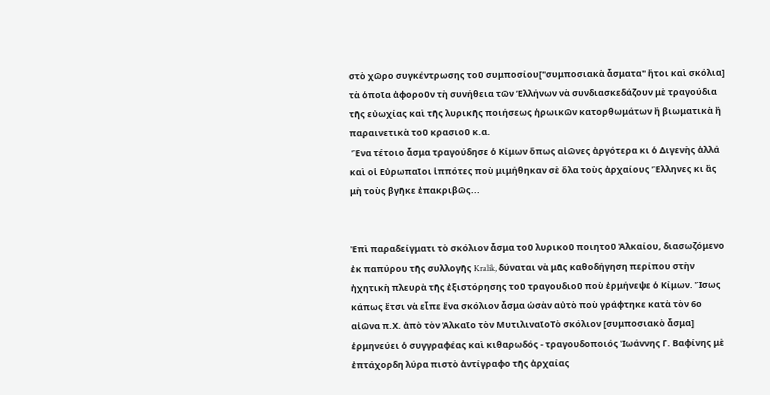στὸ χῶρο συγκέντρωσης τοῦ συμποσίου["συμποσιακὰ ἆσματα" ἤτοι καὶ σκόλια] τὰ ὁποῖα ἀφοροῦν τὴ συνήθεια τῶν Ἑλλήνων νὰ συνδιασκεδάζουν μὲ τραγούδια τῆς εὐωχίας καὶ τῆς λυρικῆς ποιήσεως ἡρωικῶν κατορθωμάτων ἢ βιωματικὰ ἢ παραινετικὰ τοῦ κρασιοῦ κ.α.
 Ἕνα τέτοιο ἆσμα τραγούδησε ὁ Κίμων ὅπως αἰῶνες ἀργότερα κι ὁ Διγενὴς ἀλλά καὶ οἱ Εὐρωπαῖοι ἱππότες ποὺ μιμήθηκαν σὲ ὅλα τοὺς ἀρχαίους Ἕλληνες κι ἂς μὴ τοὺς βγῆκε ἐπακριβῶς...


Ἐπὶ παραδείγματι τὸ σκόλιον ἆσμα τοῦ λυρικοῦ ποιητοῦ Ἀλκαίου, διασωζόμενο ἐκ παπύρου τῆς συλλογῆς Kralik, δύναται νὰ μᾶς καθοδήγηση περίπου στὴν ἠχητικὴ πλευρὰ τῆς ἐξιστόρησης τοῦ τραγουδιοῦ ποὺ ἐρμήνεψε ὁ Κίμων. Ἴσως κάπως ἔτσι νὰ εἶπε ἕνα σκόλιον ἆσμα ὡσὰν αὐτὸ ποὺ γράφτηκε κατὰ τὸν 6ο αἰῶνα π.Χ. ἀπὸ τὸν Ἀλκαῖο τὸν ΜυτιλιναῖοΤὸ σκόλιον [συμποσιακὸ ἆσμα] ἑρμηνεύει ὁ συγγραφέας καὶ κιθαρωδός - τραγουδοποιός Ἰωάννης Γ. Βαφίνης μὲ ἐπτάχορδη λύρα πιστὸ ἀντίγραφο τῆς ἀρχαίας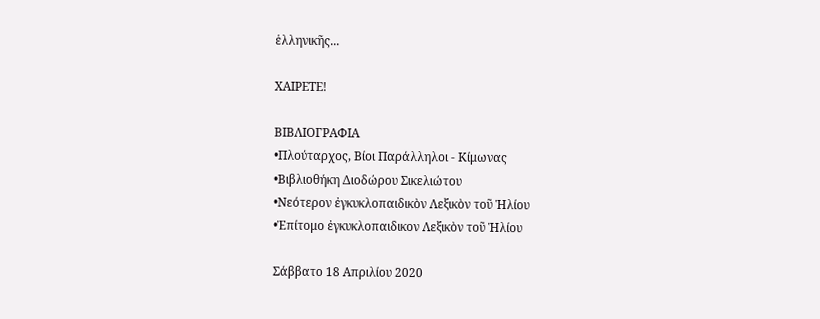ἑλληνικῆς...

ΧΑΙΡΕΤΕ!

ΒΙΒΛΙΟΓΡΑΦΙΑ
•Πλούταρχος, Βίοι Παράλληλοι - Κίμωνας
•Βιβλιοθήκη Διοδώρου Σικελιώτου
•Νεότερον ἐγκυκλοπαιδικὸν Λεξικὸν τοῦ Ἡλίου
•Ἐπίτομο ἐγκυκλοπαιδικον Λεξικὸν τοῦ Ἡλίου

Σάββατο 18 Απριλίου 2020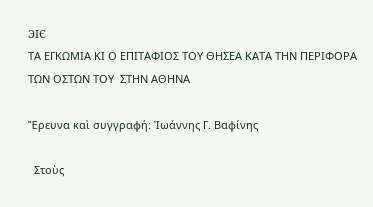ЭIЄ
ΤΑ ΕΓΚΩΜΙΑ ΚΙ Ο ΕΠΙΤΑΦΙΟΣ ΤΟΥ ΘΗΣΕΑ ΚΑΤΑ ΤΗΝ ΠΕΡΙΦΟΡΑ ΤΩΝ ΟΣΤΩΝ ΤΟΥ  ΣΤΗΝ ΑΘΗΝΑ

Ἔρευνα καὶ συγγραφή: Ἰωάννης Γ. Βαφίνης

  Στοὺς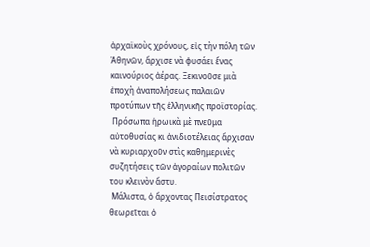ἀρχαϊκοὺς χρόνους, εἰς τὴν πόλη τῶν Ἀθηνῶν, ἄρχισε νὰ φυσάει ἕνας καινούριος ἀέρας. Ξεκινοῦσε μιὰ ἐποχὴ ἀναπολήσεως παλαιῶν προτύπων τῆς ἑλληνικῆς προϊστορίας.
 Πρόσωπα ἡρωικὰ μὲ πνεῦμα αὐτοθυσίας κι ἀνιδιοτέλειας ἄρχισαν νὰ κυριαρχοῦν στὶς καθημερινὲς συζητήσεις τῶν ἀγοραίων πολιτῶν του κλεινὸν ἄστυ.
 Μάλιστα, ὁ ἄρχοντας Πεισίστρατος θεωρεῖται ὁ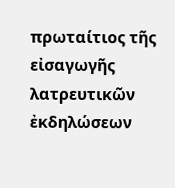πρωταίτιος τῆς εἰσαγωγῆς λατρευτικῶν ἐκδηλώσεων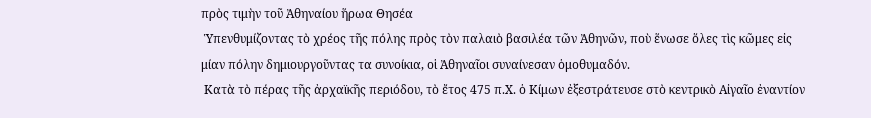πρὸς τιμὴν τοῦ Ἀθηναίου ἥρωα Θησέα
 Ὑπενθυμίζοντας τὸ χρέος τῆς πόλης πρὸς τὸν παλαιὸ βασιλέα τῶν Ἀθηνῶν, ποὺ ἕνωσε ὅλες τὶς κῶμες εἰς μίαν πόλην δημιουργοῦντας τα συνοίκια, οἱ Ἀθηναῖοι συναίνεσαν ὁμοθυμαδόν.
 Κατὰ τὸ πέρας τῆς ἀρχαϊκῆς περιόδου, τὸ ἔτος 475 π.Χ. ὁ Κίμων ἐξεστράτευσε στὸ κεντρικὸ Αἰγαῖο ἐναντίον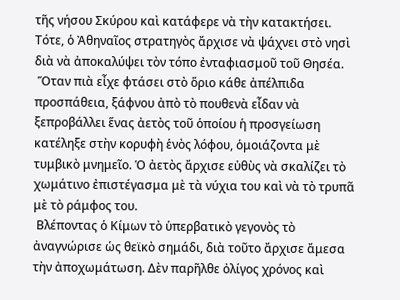τῆς νήσου Σκύρου καὶ κατάφερε νὰ τὴν κατακτήσει. Τότε, ὁ Ἀθηναῖος στρατηγὸς ἄρχισε νὰ ψάχνει στὸ νησὶ διὰ νὰ ἀποκαλύψει τὸν τόπο ἐνταφιασμοῦ τοῦ Θησέα.
 Ὅταν πιὰ εἶχε φτάσει στὸ ὅριο κάθε ἀπέλπιδα προσπάθεια, ξάφνου ἀπὸ τὸ πουθενὰ εἶδαν νὰ ξεπροβάλλει ἕνας ἀετὸς τοῦ ὁποίου ἡ προσγείωση κατέληξε στὴν κορυφὴ ἑνὸς λόφου, ὁμοιάζοντα μὲ τυμβικὸ μνημεῖο. Ὁ ἀετὸς ἄρχισε εὐθὺς νὰ σκαλίζει τὸ χωμάτινο ἐπιστέγασμα μὲ τὰ νύχια του καὶ νὰ τὸ τρυπᾶ μὲ τὸ ράμφος του.
 Βλέποντας ὁ Κίμων τὸ ὑπερβατικὸ γεγονὸς τὸ ἀναγνώρισε ὡς θεϊκὸ σημάδι, διὰ τοῦτο ἄρχισε ἄμεσα τὴν ἀποχωμάτωση. Δὲν παρῆλθε ὀλίγος χρόνος καὶ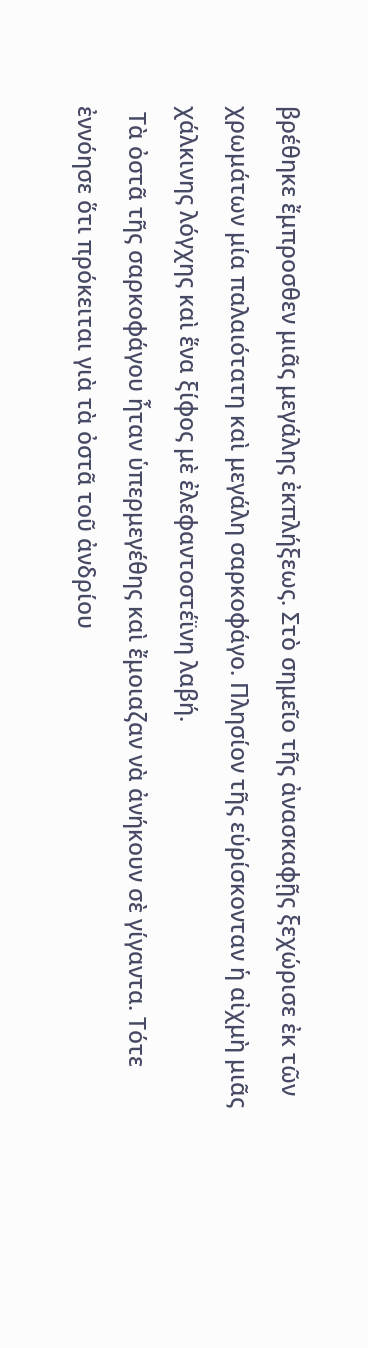βρέθηκε ἔμπροσθεν μιᾶς μεγάλης ἐκπλήξεως. Στὸ σημεῖο τῆς ἀνασκαφῇς ξεχώρισε ἐκ τῶν χρωμάτων μία παλαιότατη καὶ μεγάλη σαρκοφάγο. Πλησίον τῆς εὑρίσκονταν ἡ αἰχμὴ μιᾶς χάλκινης λόγχης καὶ ἕνα ξίφος μὲ ἐλεφαντοστέϊνη λαβή.
 Τὰ ὀστᾶ τῆς σαρκοφάγου ἦταν ὑπερμεγέθης καὶ ἔμοιαζαν νὰ ἀνήκουν σὲ γίγαντα. Τότε ἐννόησε ὅτι πρόκειται γιὰ τὰ ὀστᾶ τοῦ ἀνδρίου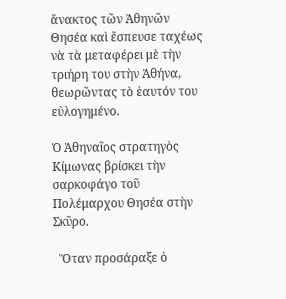ἄνακτος τῶν Ἀθηνῶν Θησέα καὶ ἔσπευσε ταχέως νὰ τὰ μεταφέρει μὲ τὴν τριήρη του στὴν Ἀθήνα, θεωρῶντας τὸ ἑαυτόν του εὐλογημένο.

Ὁ Ἀθηναῖος στρατηγὸς Κίμωνας βρίσκει τὴν σαρκοφάγο τοῦ Πολέμαρχου Θησέα στὴν Σκῦρο.

  Ὅταν προσάραξε ὁ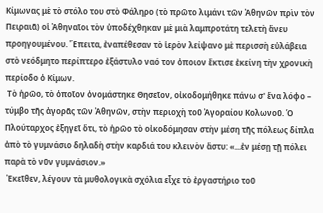Κίμωνας μὲ τὸ στόλο του στὸ Φάληρο (τὸ πρῶτο λιμάνι τῶν Ἀθηνῶν πρὶν τὸν Πειραιᾶ) οἱ Ἀθηναῖοι τὸν ὑποδέχθηκαν μὲ μιὰ λαμπροτάτη τελετὴ ἄνευ προηγουμένου. Ἔπειτα, ἐναπέθεσαν τὸ ἱερὸν λείψανο μὲ περισσὴ εὐλάβεια στὸ νεόδμητο περίπτερο ἐξάστυλο ναό τον ὀποιον ἔκτισε ἐκείνη τὴν χρονικὴ περίοδο ὁ Κίμων.
 Τὸ ἡρῶο, τὸ ὁποῖον ὀνομάστηκε Θησεῖον, οἰκοδομήθηκε πάνω σ' ἕνα λόφο – τύμβο τῆς ἀγορᾶς τῶν Ἀθηνῶν, στὴν περιοχὴ τοῦ Ἀγοραίου Κολωνοῦ. Ὁ Πλούταρχος ἐξηγεῖ ὅτι, τὸ ἡρῶο τὸ οἰκοδόμησαν στὴν μέση τῆς πόλεως δίπλα ἀπὸ τὸ γυμνάσιο δηλαδὴ στὴν καρδιά του κλεινὸν ἄστυ: «...ἐν μέσῃ τῇ πόλει παρὰ τὸ νῦν γυμνάσιον.»
 Ἐκεῖθεν, λέγουν τὰ μυθολογικὰ σχόλια εἶχε τὸ ἐργαστήριο τοῦ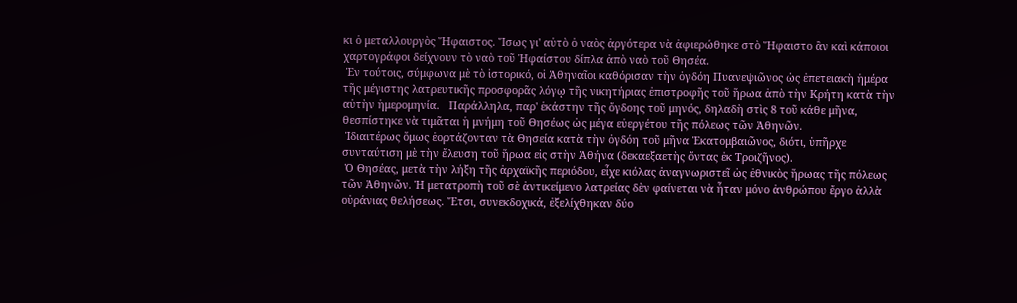κι ὁ μεταλλουργὸς Ἥφαιστος. Ἴσως γι' αὐτὸ ὁ ναὸς ἀργότερα νὰ ἀφιερώθηκε στὸ Ἥφαιστο ἂν καὶ κάποιοι χαρτογράφοι δείχνουν τὸ ναὸ τοῦ Ἡφαίστου δίπλα ἀπὸ ναὸ τοῦ Θησέα.
 Ἐν τούτοις, σύμφωνα μὲ τὸ ἱστορικό, οἱ Ἀθηναῖοι καθόρισαν τὴν ὀγδόη Πυανεψιῶνος ὡς ἐπετειακὴ ἡμέρα τῆς μέγιστης λατρευτικῆς προσφορᾶς λόγῳ τῆς νικητήριας ἐπιστροφῆς τοῦ ἥρωα ἀπὸ τὴν Κρήτη κατὰ τὴν αὐτὴν ἡμερομηνία.   Παράλληλα, παρ' ἑκάστην τῆς ὄγδοης τοῦ μηνός, δηλαδὴ στὶς 8 τοῦ κάθε μῆνα, θεσπίστηκε νὰ τιμᾶται ἡ μνήμη τοῦ Θησέως ὡς μέγα εὐεργέτου τῆς πόλεως τῶν Ἀθηνῶν.
 Ἰδιαιτέρως ὅμως ἑορτάζονταν τὰ Θησεία κατὰ τὴν ὀγδόη τοῦ μῆνα Ἑκατομβαιῶνος, διότι, ὑπῆρχε συνταύτιση μὲ τὴν ἔλευση τοῦ ἥρωα εἰς στὴν Ἀθήνα (δεκαεξαετὴς ὄντας ἐκ Τροιζῆνος).
 Ὁ Θησέας, μετὰ τὴν λήξη τῆς ἀρχαϊκῆς περιόδου, εἶχε κιόλας ἀναγνωριστεῖ ὡς ἐθνικὸς ἥρωας τῆς πόλεως τῶν Ἀθηνῶν. Ἡ μετατροπὴ τοῦ σὲ ἀντικείμενο λατρείας δὲν φαίνεται νὰ ἦταν μόνο ἀνθρώπου ἔργο ἀλλὰ οὐράνιας θελήσεως. Ἔτσι, συνεκδοχικά, ἐξελίχθηκαν δύο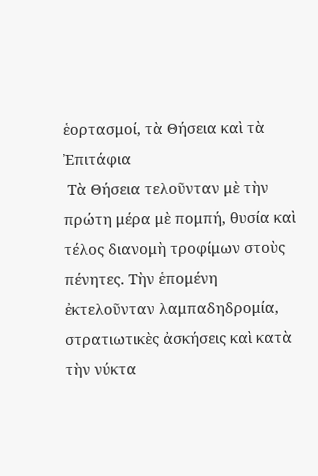ἑορτασμοί, τὰ Θήσεια καὶ τὰ Ἐπιτάφια
 Τὰ Θήσεια τελοῦνταν μὲ τὴν πρώτη μέρα μὲ πομπή, θυσία καὶ τέλος διανομὴ τροφίμων στοὺς πένητες. Τὴν ἑπομένη ἐκτελοῦνταν λαμπαδηδρομία, στρατιωτικὲς ἀσκήσεις καὶ κατὰ τὴν νύκτα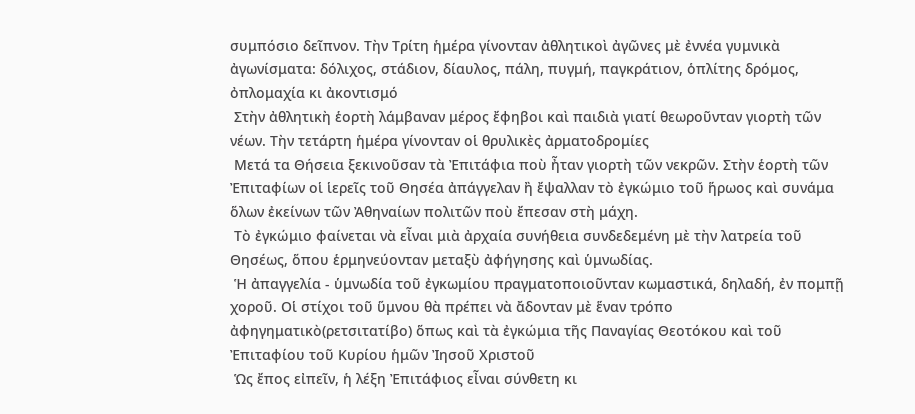συμπόσιο δεῖπνον. Τὴν Τρίτη ἡμέρα γίνονταν ἀθλητικοὶ ἀγῶνες μὲ ἐννέα γυμνικὰ ἀγωνίσματα: δόλιχος, στάδιον, δίαυλος, πάλη, πυγμή, παγκράτιον, ὁπλίτης δρόμος, ὀπλομαχία κι ἀκοντισμό
 Στὴν ἀθλητικὴ ἑορτὴ λάμβαναν μέρος ἔφηβοι καὶ παιδιὰ γιατί θεωροῦνταν γιορτὴ τῶν νέων. Τὴν τετάρτη ἡμέρα γίνονταν οἱ θρυλικὲς ἀρματοδρομίες
 Μετά τα Θήσεια ξεκινοῦσαν τὰ Ἐπιτάφια ποὺ ἦταν γιορτὴ τῶν νεκρῶν. Στὴν ἑορτὴ τῶν Ἐπιταφίων οἱ ἱερεῖς τοῦ Θησέα ἀπάγγελαν ἢ ἔψαλλαν τὸ ἐγκώμιο τοῦ ἥρωος καὶ συνάμα ὅλων ἐκείνων τῶν Ἀθηναίων πολιτῶν ποὺ ἔπεσαν στὴ μάχη.
 Τὸ ἐγκώμιο φαίνεται νὰ εἶναι μιὰ ἀρχαία συνήθεια συνδεδεμένη μὲ τὴν λατρεία τοῦ Θησέως, ὅπου ἑρμηνεύονταν μεταξὺ ἀφήγησης καὶ ὑμνωδίας.
 Ἡ ἀπαγγελία - ὑμνωδία τοῦ ἐγκωμίου πραγματοποιοῦνταν κωμαστικά, δηλαδή, ἐν πομπῇ χοροῦ. Οἱ στίχοι τοῦ ὕμνου θὰ πρέπει νὰ ἄδονταν μὲ ἕναν τρόπο ἀφηγηματικὸ(ρετσιτατίβο) ὅπως καὶ τὰ ἐγκώμια τῆς Παναγίας Θεοτόκου καὶ τοῦ Ἐπιταφίου τοῦ Κυρίου ἡμῶν Ἰησοῦ Χριστοῦ
 Ὡς ἔπος εἰπεῖν, ἡ λέξη Ἐπιτάφιος εἶναι σύνθετη κι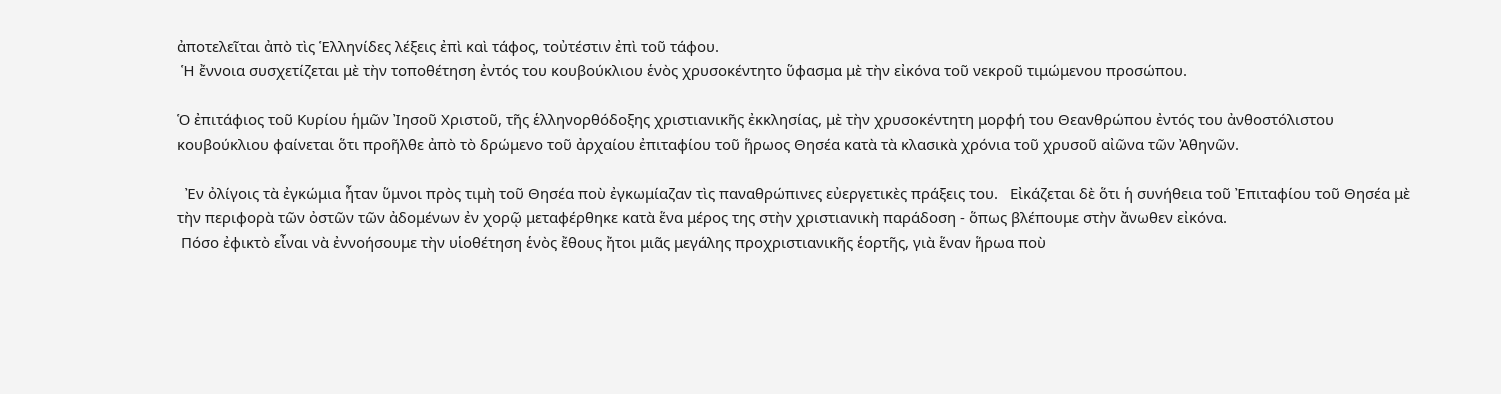ἀποτελεῖται ἀπὸ τὶς Ἑλληνίδες λέξεις ἐπὶ καὶ τάφος, τοὐτέστιν ἐπὶ τοῦ τάφου.
 Ἡ ἔννοια συσχετίζεται μὲ τὴν τοποθέτηση ἐντός του κουβούκλιου ἑνὸς χρυσοκέντητο ὕφασμα μὲ τὴν εἰκόνα τοῦ νεκροῦ τιμώμενου προσώπου.

Ὁ ἐπιτάφιος τοῦ Κυρίου ἡμῶν Ἰησοῦ Χριστοῦ, τῆς ἑλληνορθόδοξης χριστιανικῆς ἐκκλησίας, μὲ τὴν χρυσοκέντητη μορφή του Θεανθρώπου ἐντός του ἀνθοστόλιστου κουβούκλιου φαίνεται ὅτι προῆλθε ἀπὸ τὸ δρώμενο τοῦ ἀρχαίου ἐπιταφίου τοῦ ἥρωος Θησέα κατὰ τὰ κλασικὰ χρόνια τοῦ χρυσοῦ αἰῶνα τῶν Ἀθηνῶν.

  Ἐν ὀλίγοις τὰ ἐγκώμια ἦταν ὕμνοι πρὸς τιμὴ τοῦ Θησέα ποὺ ἐγκωμίαζαν τὶς παναθρώπινες εὐεργετικὲς πράξεις του.   Εἰκάζεται δὲ ὅτι ἡ συνήθεια τοῦ Ἐπιταφίου τοῦ Θησέα μὲ τὴν περιφορὰ τῶν ὀστῶν τῶν ἀδομένων ἐν χορῷ μεταφέρθηκε κατὰ ἕνα μέρος της στὴν χριστιανικὴ παράδοση - ὅπως βλέπουμε στὴν ἄνωθεν εἰκόνα.
 Πόσο ἐφικτὸ εἶναι νὰ ἐννοήσουμε τὴν υἱοθέτηση ἑνὸς ἔθους ἤτοι μιᾶς μεγάλης προχριστιανικῆς ἑορτῆς, γιὰ ἕναν ἥρωα ποὺ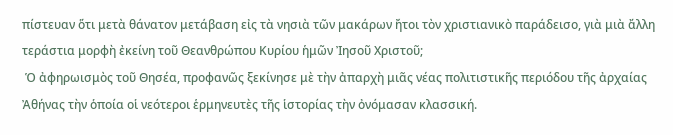πίστευαν ὅτι μετὰ θάνατον μετάβαση εἰς τὰ νησιὰ τῶν μακάρων ἤτοι τὸν χριστιανικὸ παράδεισο, γιὰ μιὰ ἄλλη τεράστια μορφὴ ἐκείνη τοῦ Θεανθρώπου Κυρίου ἡμῶν Ἰησοῦ Χριστοῦ;
 Ὁ ἀφηρωισμὸς τοῦ Θησέα, προφανῶς ξεκίνησε μὲ τὴν ἀπαρχὴ μιᾶς νέας πολιτιστικῆς περιόδου τῆς ἀρχαίας Ἀθήνας τὴν ὁποία οἱ νεότεροι ἑρμηνευτὲς τῆς ἱστορίας τὴν ὀνόμασαν κλασσική.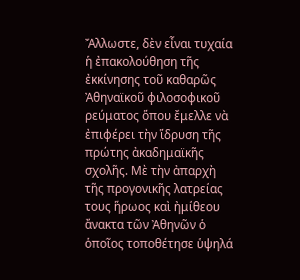Ἄλλωστε, δὲν εἶναι τυχαία ἡ ἐπακολούθηση τῆς ἐκκίνησης τοῦ καθαρῶς Ἀθηναϊκοῦ φιλοσοφικοῦ ρεύματος ὅπου ἔμελλε νὰ ἐπιφέρει τὴν ἵδρυση τῆς πρώτης ἀκαδημαϊκῆς σχολῆς. Μὲ τὴν ἀπαρχὴ τῆς προγονικῆς λατρείας τους ἥρωος καὶ ἠμίθεου ἄνακτα τῶν Ἀθηνῶν ὁ ὁποῖος τοποθέτησε ὑψηλά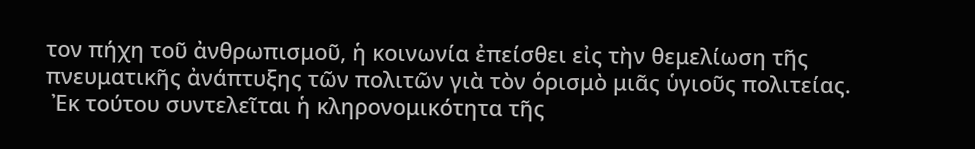τον πήχη τοῦ ἀνθρωπισμοῦ, ἡ κοινωνία ἐπείσθει εἰς τὴν θεμελίωση τῆς πνευματικῆς ἀνάπτυξης τῶν πολιτῶν γιὰ τὸν ὁρισμὸ μιᾶς ὑγιοῦς πολιτείας.
 Ἐκ τούτου συντελεῖται ἡ κληρονομικότητα τῆς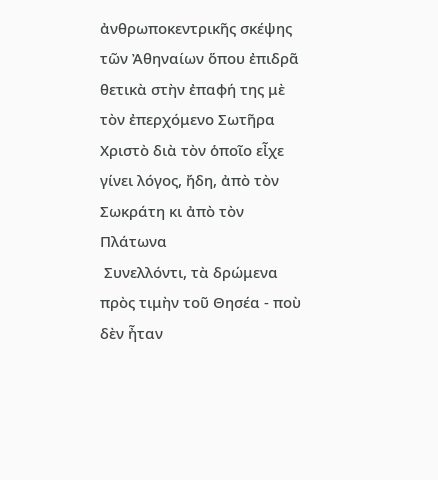ἀνθρωποκεντρικῆς σκέψης τῶν Ἀθηναίων ὅπου ἐπιδρᾶ θετικὰ στὴν ἐπαφή της μὲ τὸν ἐπερχόμενο Σωτῆρα Χριστὸ διὰ τὸν ὁποῖο εἶχε γίνει λόγος, ἤδη, ἀπὸ τὸν Σωκράτη κι ἀπὸ τὸν Πλάτωνα
 Συνελλόντι, τὰ δρώμενα πρὸς τιμὴν τοῦ Θησέα - ποὺ δὲν ἦταν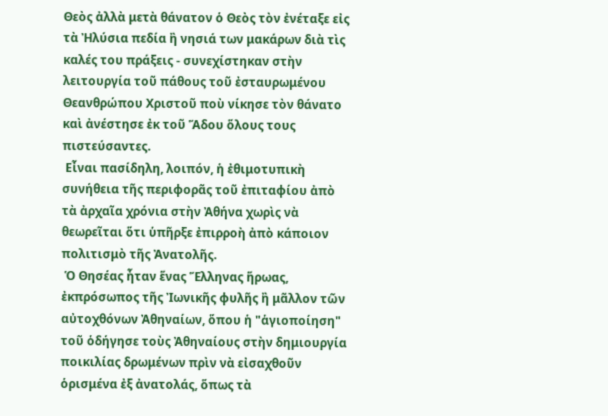Θεὸς ἀλλὰ μετὰ θάνατον ὁ Θεὸς τὸν ἐνέταξε εἰς τὰ Ἠλύσια πεδία ἢ νησιά των μακάρων διὰ τὶς καλές του πράξεις - συνεχίστηκαν στὴν λειτουργία τοῦ πάθους τοῦ ἐσταυρωμένου Θεανθρώπου Χριστοῦ ποὺ νίκησε τὸν θάνατο καὶ ἀνέστησε ἐκ τοῦ Ἅδου ὅλους τους πιστεύσαντες.
 Εἶναι πασίδηλη, λοιπόν, ἡ ἐθιμοτυπικὴ συνήθεια τῆς περιφορᾶς τοῦ ἐπιταφίου ἀπὸ τὰ ἀρχαῖα χρόνια στὴν Ἀθήνα χωρὶς νὰ θεωρεῖται ὅτι ὑπῆρξε ἐπιρροὴ ἀπὸ κάποιον πολιτισμὸ τῆς Ἀνατολῆς.
 Ὁ Θησέας ἦταν ἕνας Ἕλληνας ἥρωας, ἐκπρόσωπος τῆς Ἰωνικῆς φυλῆς ἢ μᾶλλον τῶν αὐτοχθόνων Ἀθηναίων, ὅπου ἡ "ἁγιοποίηση" τοῦ ὁδήγησε τοὺς Ἀθηναίους στὴν δημιουργία ποικιλίας δρωμένων πρὶν νὰ εἰσαχθοῦν ὁρισμένα ἐξ ἀνατολάς, ὅπως τὰ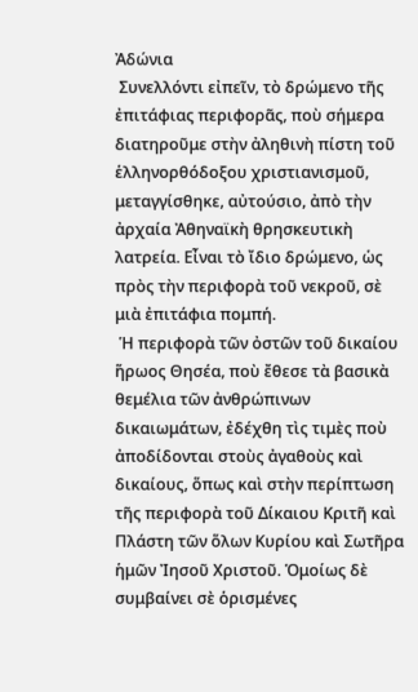Ἀδώνια
 Συνελλόντι εἰπεῖν, τὸ δρώμενο τῆς ἐπιτάφιας περιφορᾶς, ποὺ σήμερα διατηροῦμε στὴν ἀληθινὴ πίστη τοῦ ἑλληνορθόδοξου χριστιανισμοῦ, μεταγγίσθηκε, αὐτούσιο, ἀπὸ τὴν ἀρχαία Ἀθηναϊκὴ θρησκευτικὴ λατρεία. Εἶναι τὸ ἴδιο δρώμενο, ὡς πρὸς τὴν περιφορὰ τοῦ νεκροῦ, σὲ μιὰ ἐπιτάφια πομπή.
 Ἡ περιφορὰ τῶν ὀστῶν τοῦ δικαίου ἥρωος Θησέα, ποὺ ἔθεσε τὰ βασικὰ θεμέλια τῶν ἀνθρώπινων δικαιωμάτων, ἐδέχθη τὶς τιμὲς ποὺ ἀποδίδονται στοὺς ἀγαθοὺς καὶ δικαίους, ὅπως καὶ στὴν περίπτωση τῆς περιφορὰ τοῦ Δίκαιου Κριτῆ καὶ Πλάστη τῶν ὅλων Κυρίου καὶ Σωτῆρα ἡμῶν Ἰησοῦ Χριστοῦ. Ὁμοίως δὲ συμβαίνει σὲ ὁρισμένες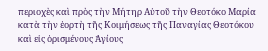περιοχὲς καὶ πρὸς τὴν Μήτηρ Αὐτοῦ τὴν Θεοτόκο Μαρία κατὰ τὴν ἑορτὴ τῆς Κοιμήσεως τῆς Παναγίας Θεοτόκου καὶ εἰς ὁρισμένους Ἁγίους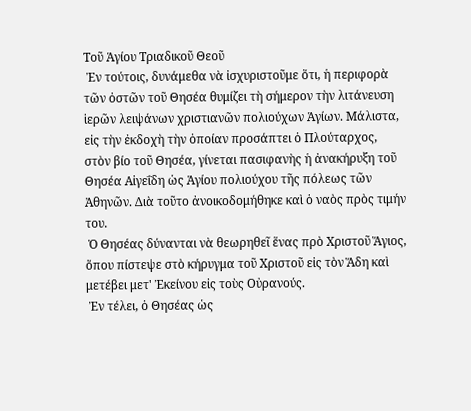Τοῦ Ἁγίου Τριαδικοῦ Θεοῦ
 Ἐν τούτοις, δυνάμεθα νὰ ἰσχυριστοῦμε ὅτι, ἡ περιφορὰ τῶν ὀστῶν τοῦ Θησέα θυμίζει τὴ σήμερον τὴν λιτάνευση ἱερῶν λειψάνων χριστιανῶν πολιούχων Ἁγίων. Μάλιστα, εἰς τὴν ἐκδοχὴ τὴν ὁποίαν προσάπτει ὁ Πλούταρχος, στὸν βίο τοῦ Θησέα, γίνεται πασιφανὴς ἡ ἀνακήρυξη τοῦ Θησέα Αἰγεΐδη ὡς Ἁγίου πολιούχου τῆς πόλεως τῶν Ἀθηνῶν. Διὰ τοῦτο ἀνοικοδομήθηκε καὶ ὁ ναὸς πρὸς τιμήν του.
 Ὁ Θησέας δύνανται νὰ θεωρηθεῖ ἕνας πρὸ Χριστοῦ Ἅγιος, ὅπου πίστεψε στὸ κήρυγμα τοῦ Χριστοῦ εἰς τὸν Ἅδη καὶ μετέβει μετ' Ἐκείνου εἰς τοὺς Οὐρανούς.
 Ἐν τέλει, ὁ Θησέας ὡς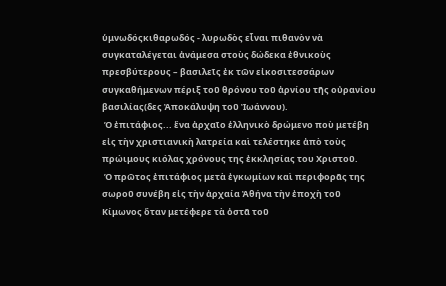ὑμνωδόςκιθαρωδός - λυρωδὸς εἶναι πιθανὸν νὰ συγκαταλέγεται ἀνάμεσα στοὺς δώδεκα ἐθνικοὺς πρεσβύτερους – βασιλεῖς ἐκ τῶν εἰκοσιτεσσάρων συγκαθήμενων πέριξ τοῦ θρόνου τοῦ ἀρνίου τῆς οὐρανίου βασιλίας(δες Ἀποκάλυψη τοῦ Ἰωάννου).
 Ὁ ἐπιτάφιος... ἕνα ἀρχαῖο ἑλληνικὸ δρώμενο ποὺ μετέβη εἰς τὴν χριστιανικὴ λατρεία καὶ τελέστηκε ἀπὸ τοὺς πρώιμους κιόλας χρόνους της ἐκκλησίας του Χριστοῦ.
 Ὁ πρῶτος ἐπιτάφιος μετὰ ἐγκωμίων καὶ περιφορᾶς της σωροῦ συνέβη εἰς τὴν ἀρχαία Ἀθήνα τὴν ἐποχὴ τοῦ Κίμωνος ὅταν μετέφερε τὰ ὀστᾶ τοῦ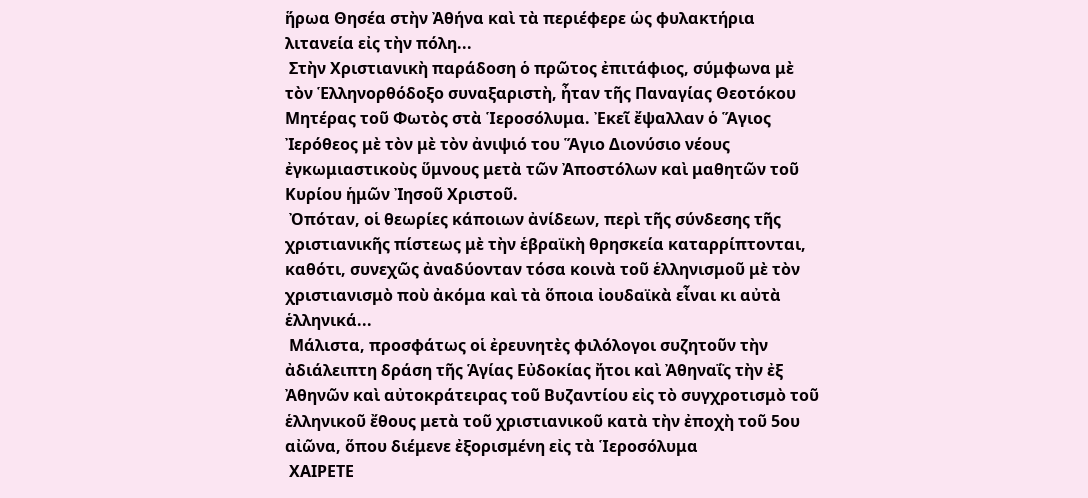ἥρωα Θησέα στὴν Ἀθήνα καὶ τὰ περιέφερε ὡς φυλακτήρια λιτανεία εἰς τὴν πόλη...
 Στὴν Χριστιανικὴ παράδοση ὁ πρῶτος ἐπιτάφιος, σύμφωνα μὲ τὸν Ἑλληνορθόδοξο συναξαριστὴ, ἦταν τῆς Παναγίας Θεοτόκου Μητέρας τοῦ Φωτὸς στὰ Ἱεροσόλυμα. Ἐκεῖ ἔψαλλαν ὁ Ἅγιος Ἰερόθεος μὲ τὸν μὲ τὸν ἀνιψιό του Ἅγιο Διονύσιο νέους ἐγκωμιαστικοὺς ὕμνους μετὰ τῶν Ἀποστόλων καὶ μαθητῶν τοῦ Κυρίου ἡμῶν Ἰησοῦ Χριστοῦ.
 Ὀπόταν, οἱ θεωρίες κάποιων ἀνίδεων, περὶ τῆς σύνδεσης τῆς χριστιανικῆς πίστεως μὲ τὴν ἑβραϊκὴ θρησκεία καταρρίπτονται, καθότι, συνεχῶς ἀναδύονταν τόσα κοινὰ τοῦ ἑλληνισμοῦ μὲ τὸν χριστιανισμὸ ποὺ ἀκόμα καὶ τὰ ὅποια ἰουδαϊκὰ εἶναι κι αὐτὰ ἑλληνικά...
 Μάλιστα, προσφάτως οἱ ἐρευνητὲς φιλόλογοι συζητοῦν τὴν ἀδιάλειπτη δράση τῆς Ἁγίας Εὐδοκίας ἤτοι καὶ Ἀθηναΐς τὴν ἐξ Ἀθηνῶν καὶ αὐτοκράτειρας τοῦ Βυζαντίου εἰς τὸ συγχροτισμὸ τοῦ ἑλληνικοῦ ἔθους μετὰ τοῦ χριστιανικοῦ κατὰ τὴν ἐποχὴ τοῦ 5ου αἰῶνα, ὅπου διέμενε ἐξορισμένη εἰς τὰ Ἱεροσόλυμα
 ΧΑΙΡΕΤΕ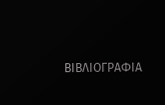ΒΙΒΛΙΟΓΡΑΦΙΑ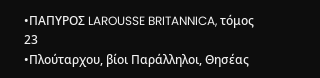•ΠΑΠΥΡΟΣ LAROUSSE BRITANNICA, τόμος 23
•Πλούταρχου, βίοι Παράλληλοι, Θησέας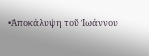•Ἀποκάλυψη τοῦ Ἰωάννου